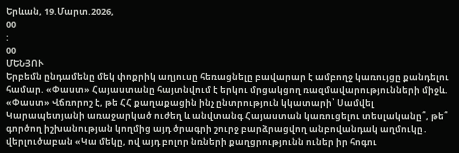Երևան, 19.Մարտ.2026,
00
:
00
ՄԵՆՅՈՒ
Երբեմն ընդամենը մեկ փոքրիկ աղյուսը հեռացնելը բավարար է ամբողջ կառույցը քանդելու համար. «Փաստ» Հայաստանը հայտնվում է երկու մրցակցող ռազմավարությունների միջև. «Փաստ» Վճռորոշ է, թե ՀՀ քաղաքացին ինչ ընտրություն կկատարի՝ Սամվել Կարապետյանի առաջարկած ուժեղ և անվտանգ Հայաստան կառուցելու տեսլականը՞, թե՞ գործող իշխանության կողմից այդ ծրագրի շուրջ բարձրացվող անբովանդակ աղմուկը․ վերլուծաբան «Կա մեկը, ով այդ բոլոր նռների քաղցրությունն ուներ իր հոգու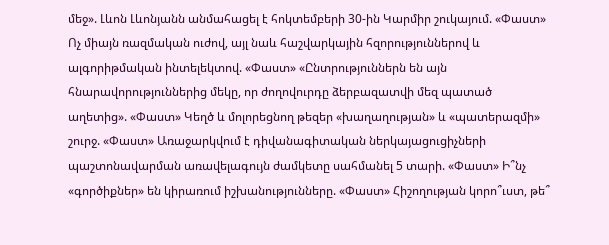մեջ». Լևոն Լևոնյանն անմահացել է հոկտեմբերի 30-ին Կարմիր շուկայում. «Փաստ» Ոչ միայն ռազմական ուժով, այլ նաև հաշվարկային հզորություններով և ալգորիթմական ինտելեկտով. «Փաստ» «Ընտրություններն են այն հնարավորություններից մեկը, որ ժողովուրդը ձերբազատվի մեզ պատած աղետից». «Փաստ» Կեղծ և մոլորեցնող թեզեր «խաղաղության» և «պատերազմի» շուրջ. «Փաստ» Առաջարկվում է դիվանագիտական ներկայացուցիչների պաշտոնավարման առավելագույն ժամկետը սահմանել 5 տարի. «Փաստ» Ի՞նչ «գործիքներ» են կիրառում իշխանությունները. «Փաստ» Հիշողության կորո՞ւստ, թե՞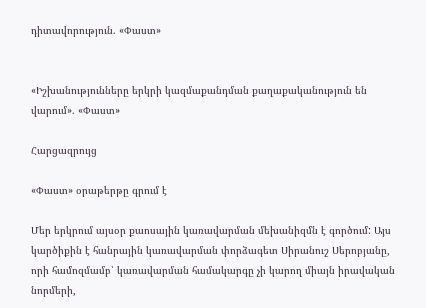դիտավորություն. «Փաստ»


«Իշխանությունները երկրի կազմաքանդման քաղաքականություն են վարում». «Փաստ»

Հարցազրույց

«Փաստ» օրաթերթը գրում է

Մեր երկրում այսօր քաոսային կառավարման մեխանիզմն է գործում: Այս կարծիքին է հանրային կառավարման փորձագետ Սիրանուշ Սերոբյանը, որի համոզմամբ՝ կառավարման համակարգը չի կարող միայն իրավական նորմերի,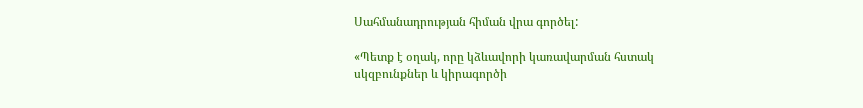Սահմանադրության հիման վրա գործել:

«Պետք է օղակ, որը կձևավորի կառավարման հստակ սկզբունքներ և կիրագործի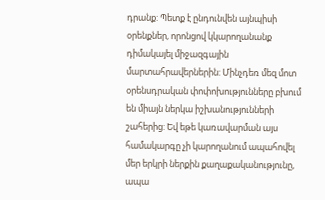դրանք: Պետք է ընդունվեն այնպիսի օրենքներ, որոնցով կկարողանանք դիմակայել միջազգային մարտահրավերներին: Մինչդեռ մեզ մոտ օրենսդրական փոփոխությունները բխում են միայն ներկա իշխանությունների շահերից: Եվ եթե կառավարման այս համակարգը չի կարողանում ապահովել մեր երկրի ներքին քաղաքականությունը, ապա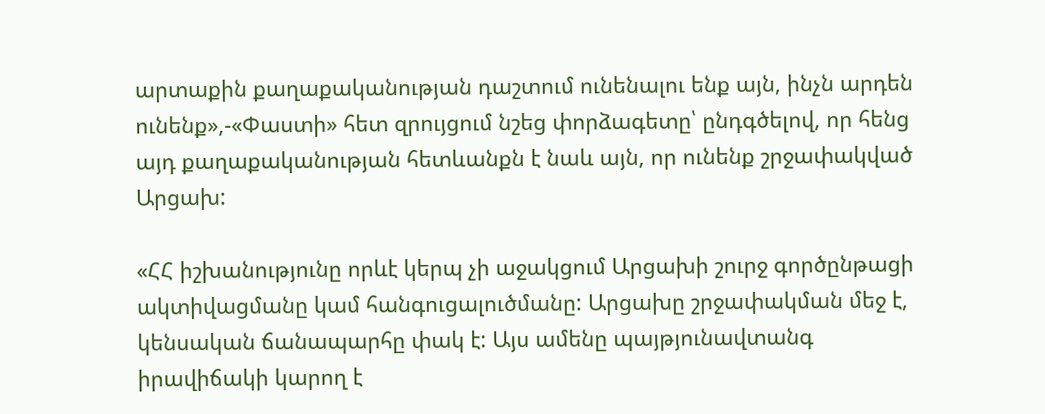արտաքին քաղաքականության դաշտում ունենալու ենք այն, ինչն արդեն ունենք»,-«Փաստի» հետ զրույցում նշեց փորձագետը՝ ընդգծելով, որ հենց այդ քաղաքականության հետևանքն է նաև այն, որ ունենք շրջափակված Արցախ:

«ՀՀ իշխանությունը որևէ կերպ չի աջակցում Արցախի շուրջ գործընթացի ակտիվացմանը կամ հանգուցալուծմանը: Արցախը շրջափակման մեջ է, կենսական ճանապարհը փակ է: Այս ամենը պայթյունավտանգ իրավիճակի կարող է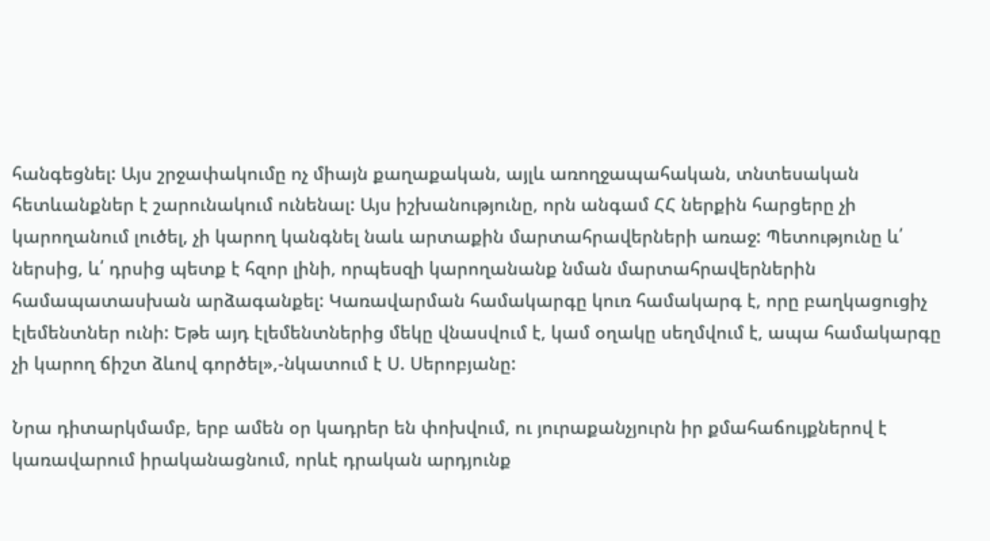հանգեցնել: Այս շրջափակումը ոչ միայն քաղաքական, այլև առողջապահական, տնտեսական հետևանքներ է շարունակում ունենալ: Այս իշխանությունը, որն անգամ ՀՀ ներքին հարցերը չի կարողանում լուծել, չի կարող կանգնել նաև արտաքին մարտահրավերների առաջ: Պետությունը և՛ ներսից, և՛ դրսից պետք է հզոր լինի, որպեսզի կարողանանք նման մարտահրավերներին համապատասխան արձագանքել: Կառավարման համակարգը կուռ համակարգ է, որը բաղկացուցիչ էլեմենտներ ունի: Եթե այդ էլեմենտներից մեկը վնասվում է, կամ օղակը սեղմվում է, ապա համակարգը չի կարող ճիշտ ձևով գործել»,-նկատում է Ս. Սերոբյանը:

Նրա դիտարկմամբ, երբ ամեն օր կադրեր են փոխվում, ու յուրաքանչյուրն իր քմահաճույքներով է կառավարում իրականացնում, որևէ դրական արդյունք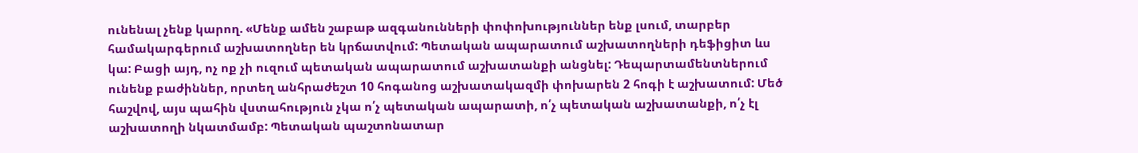ունենալ չենք կարող. «Մենք ամեն շաբաթ ազգանունների փոփոխություններ ենք լսում, տարբեր համակարգերում աշխատողներ են կրճատվում: Պետական ապարատում աշխատողների դեֆիցիտ ևս կա: Բացի այդ, ոչ ոք չի ուզում պետական ապարատում աշխատանքի անցնել: Դեպարտամենտներում ունենք բաժիններ, որտեղ անհրաժեշտ 10 հոգանոց աշխատակազմի փոխարեն 2 հոգի է աշխատում: Մեծ հաշվով, այս պահին վստահություն չկա ո՛չ պետական ապարատի, ո՛չ պետական աշխատանքի, ո՛չ էլ աշխատողի նկատմամբ: Պետական պաշտոնատար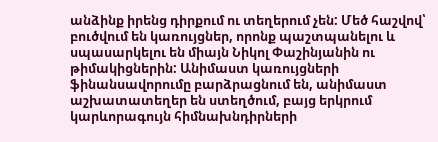անձինք իրենց դիրքում ու տեղերում չեն: Մեծ հաշվով՝ բուծվում են կառույցներ, որոնք պաշտպանելու և սպասարկելու են միայն Նիկոլ Փաշինյանին ու թիմակիցներին: Անիմաստ կառույցների ֆինանսավորումը բարձրացնում են, անիմաստ աշխատատեղեր են ստեղծում, բայց երկրում կարևորագույն հիմնախնդիրների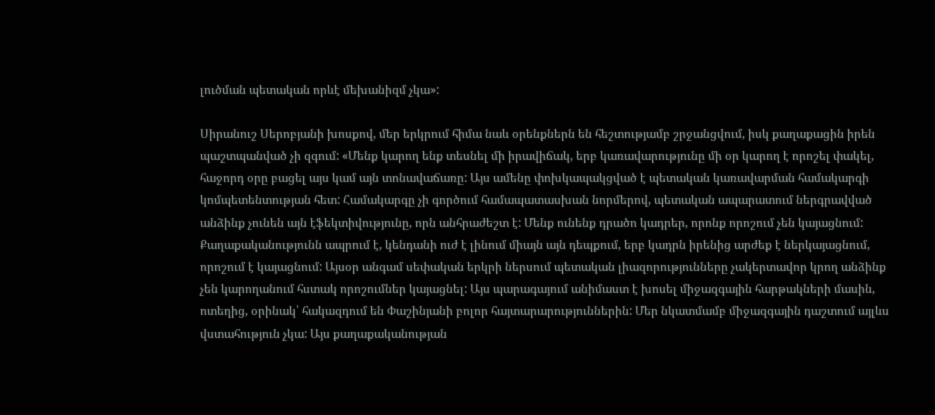լուծման պետական որևէ մեխանիզմ չկա»:

Սիրանուշ Սերոբյանի խոսքով, մեր երկրում հիմա նաև օրենքներն են հեշտությամբ շրջանցվում, իսկ քաղաքացին իրեն պաշտպանված չի զգում: «Մենք կարող ենք տեսնել մի իրավիճակ, երբ կառավարությունը մի օր կարող է որոշել փակել, հաջորդ օրը բացել այս կամ այն տոնավաճառը: Այս ամենը փոխկապակցված է պետական կառավարման համակարգի կոմպետենտության հետ: Համակարգը չի գործում համապատասխան նորմերով, պետական ապարատում ներգրավված անձինք չունեն այն էֆեկտիվությունը, որն անհրաժեշտ է: Մենք ունենք դրածո կադրեր, որոնք որոշում չեն կայացնում: Քաղաքականությունն ապրում է, կենդանի ուժ է լինում միայն այն դեպքում, երբ կադրն իրենից արժեք է ներկայացնում, որոշում է կայացնում: Այսօր անգամ սեփական երկրի ներսում պետական լիազորությունները չակերտավոր կրող անձինք չեն կարողանում հստակ որոշումներ կայացնել: Այս պարագայում անիմաստ է խոսել միջազգային հարթակների մասին, ոտեղից, օրինակ՝ հակազդում են Փաշինյանի բոլոր հայտարարություններին: Մեր նկատմամբ միջազգային դաշտում այլևս վստահություն չկա: Այս քաղաքականության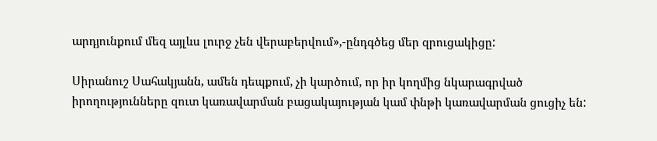արդյունքում մեզ այլևս լուրջ չեն վերաբերվում»,-ընդգծեց մեր զրուցակիցը:

Սիրանուշ Սահակյանն, ամեն դեպքում, չի կարծում, որ իր կողմից նկարագրված իրողությունները զուտ կառավարման բացակայության կամ փնթի կառավարման ցուցիչ են: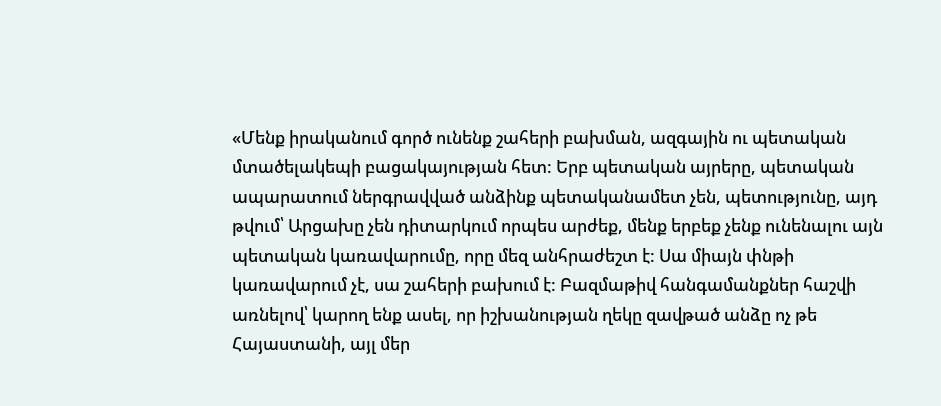«Մենք իրականում գործ ունենք շահերի բախման, ազգային ու պետական մտածելակեպի բացակայության հետ: Երբ պետական այրերը, պետական ապարատում ներգրավված անձինք պետականամետ չեն, պետությունը, այդ թվում՝ Արցախը չեն դիտարկում որպես արժեք, մենք երբեք չենք ունենալու այն պետական կառավարումը, որը մեզ անհրաժեշտ է: Սա միայն փնթի կառավարում չէ, սա շահերի բախում է: Բազմաթիվ հանգամանքներ հաշվի առնելով՝ կարող ենք ասել, որ իշխանության ղեկը զավթած անձը ոչ թե Հայաստանի, այլ մեր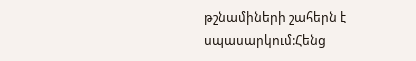թշնամիների շահերն է սպասարկում:Հենց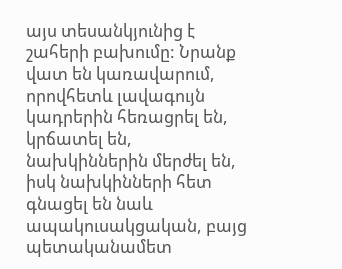այս տեսանկյունից է շահերի բախումը: Նրանք վատ են կառավարում, որովհետև լավագույն կադրերին հեռացրել են, կրճատել են, նախկիններին մերժել են, իսկ նախկինների հետ գնացել են նաև ապակուսակցական, բայց պետականամետ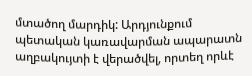մտածող մարդիկ: Արդյունքում պետական կառավարման ապարատն աղբակույտի է վերածվել, որտեղ որևէ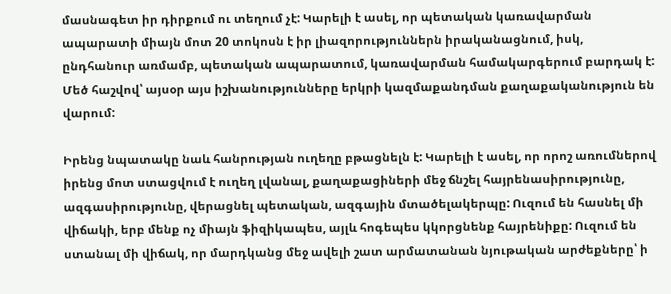մասնագետ իր դիրքում ու տեղում չէ: Կարելի է ասել, որ պետական կառավարման ապարատի միայն մոտ 20 տոկոսն է իր լիազորություններն իրականացնում, իսկ, ընդհանուր առմամբ, պետական ապարատում, կառավարման համակարգերում բարդակ է: Մեծ հաշվով՝ այսօր այս իշխանությունները երկրի կազմաքանդման քաղաքականություն են վարում:

Իրենց նպատակը նաև հանրության ուղեղը բթացնելն է: Կարելի է ասել, որ որոշ առումներով իրենց մոտ ստացվում է ուղեղ լվանալ, քաղաքացիների մեջ ճնշել հայրենասիրությունը, ազգասիրությունը, վերացնել պետական, ազգային մտածելակերպը: Ուզում են հասնել մի վիճակի, երբ մենք ոչ միայն ֆիզիկապես, այլև հոգեպես կկորցնենք հայրենիքը: Ուզում են ստանալ մի վիճակ, որ մարդկանց մեջ ավելի շատ արմատանան նյութական արժեքները՝ ի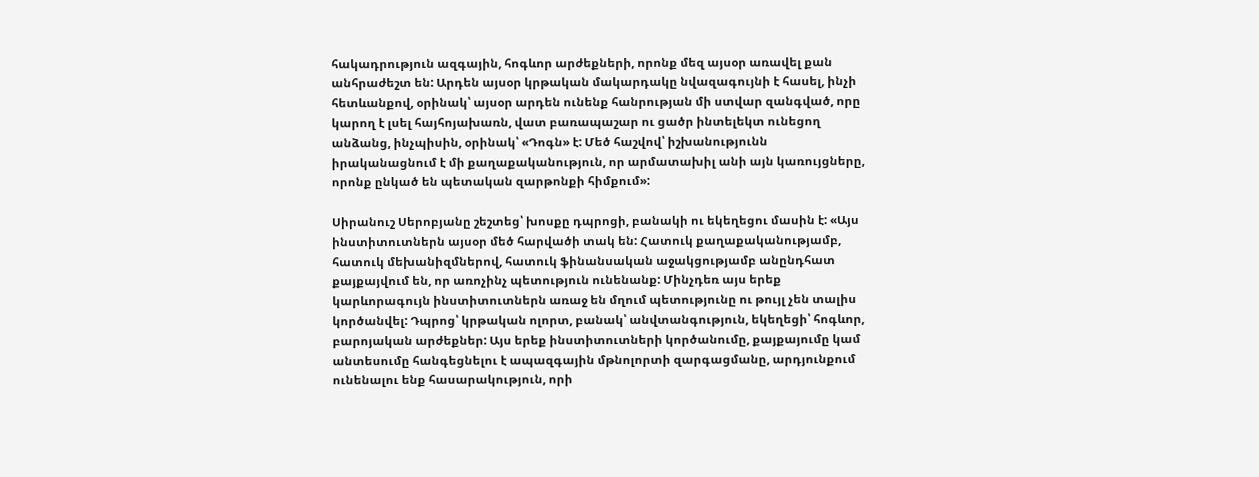հակադրություն ազգային, հոգևոր արժեքների, որոնք մեզ այսօր առավել քան անհրաժեշտ են: Արդեն այսօր կրթական մակարդակը նվազագույնի է հասել, ինչի հետևանքով, օրինակ՝ այսօր արդեն ունենք հանրության մի ստվար զանգված, որը կարող է լսել հայհոյախառն, վատ բառապաշար ու ցածր ինտելեկտ ունեցող անձանց, ինչպիսին, օրինակ՝ «Դոգն» է: Մեծ հաշվով՝ իշխանությունն իրականացնում է մի քաղաքականություն, որ արմատախիլ անի այն կառույցները, որոնք ընկած են պետական զարթոնքի հիմքում»:

Սիրանուշ Սերոբյանը շեշտեց՝ խոսքը դպրոցի, բանակի ու եկեղեցու մասին է: «Այս ինստիտուտներն այսօր մեծ հարվածի տակ են: Հատուկ քաղաքականությամբ, հատուկ մեխանիզմներով, հատուկ ֆինանսական աջակցությամբ անընդհատ քայքայվում են, որ առոչինչ պետություն ունենանք: Մինչդեռ այս երեք կարևորագույն ինստիտուտներն առաջ են մղում պետությունը ու թույլ չեն տալիս կործանվել: Դպրոց՝ կրթական ոլորտ, բանակ՝ անվտանգություն, եկեղեցի՝ հոգևոր, բարոյական արժեքներ: Այս երեք ինստիտուտների կործանումը, քայքայումը կամ անտեսումը հանգեցնելու է ապազգային մթնոլորտի զարգացմանը, արդյունքում ունենալու ենք հասարակություն, որի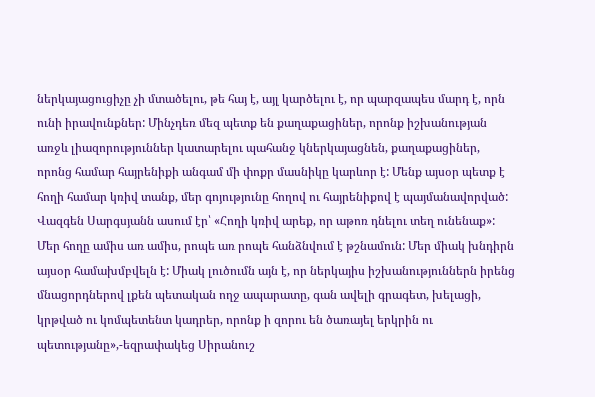ներկայացուցիչը չի մտածելու, թե հայ է, այլ կարծելու է, որ պարզապես մարդ է, որն ունի իրավունքներ: Մինչդեռ մեզ պետք են քաղաքացիներ, որոնք իշխանության առջև լիազորություններ կատարելու պահանջ կներկայացնեն, քաղաքացիներ, որոնց համար հայրենիքի անգամ մի փոքր մասնիկը կարևոր է: Մենք այսօր պետք է հողի համար կռիվ տանք, մեր գոյությունը հողով ու հայրենիքով է պայմանավորված: Վազգեն Սարգսյանն ասում էր՝ «Հողի կռիվ արեք, որ աթոռ դնելու տեղ ունենաք»: Մեր հողը ամիս առ ամիս, րոպե առ րոպե հանձնվում է թշնամուն: Մեր միակ խնդիրն այսօր համախմբվելն է: Միակ լուծումն այն է, որ ներկայիս իշխանություններն իրենց մնացորդներով լքեն պետական ողջ ապարատը, գան ավելի գրագետ, խելացի, կրթված ու կոմպետենտ կադրեր, որոնք ի զորու են ծառայել երկրին ու պետությանը»,-եզրափակեց Սիրանուշ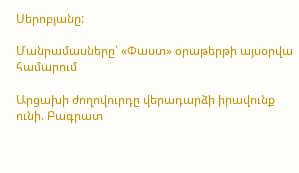Սերոբյանը:

Մանրամասները՝ «Փաստ» օրաթերթի այսօրվա համարում

Արցախի ժողովուրդը վերադարձի իրավունք ունի. Բագրատ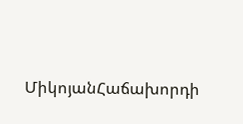ՄիկոյանՀաճախորդի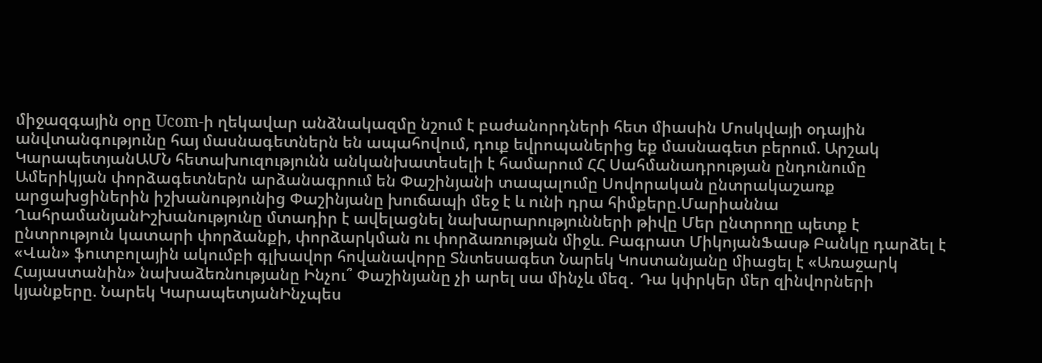միջազգային օրը Ucom-ի ղեկավար անձնակազմը նշում է բաժանորդների հետ միասին Մոսկվայի օդային անվտանգությունը հայ մասնագետներն են ապահովում, դուք եվրոպաներից եք մասնագետ բերում. Արշակ ԿարապետյանԱՄՆ հետախուզությունն անկանխատեսելի է համարում ՀՀ Սահմանադրության ընդունումը Ամերիկյան փորձագետներն արձանագրում են Փաշինյանի տապալումը Սովորական ընտրակաշառք արցախցիներին իշխանությունից Փաշինյանը խուճապի մեջ է և ունի դրա հիմքերը.Մարիաննա ՂահրամանյանԻշխանությունը մտադիր է ավելացնել նախարարությունների թիվը Մեր ընտրողը պետք է ընտրություն կատարի փորձանքի, փորձարկման ու փորձառության միջև. Բագրատ ՄիկոյանՖասթ Բանկը դարձել է «Վան» ֆուտբոլային ակումբի գլխավոր հովանավորը Տնտեսագետ Նարեկ Կոստանյանը միացել է «Առաջարկ Հայաստանին» նախաձեռնությանը Ինչու՞ Փաշինյանը չի արել սա մինչև մեզ․ Դա կփրկեր մեր զինվորների կյանքերը. Նարեկ ԿարապետյանԻնչպես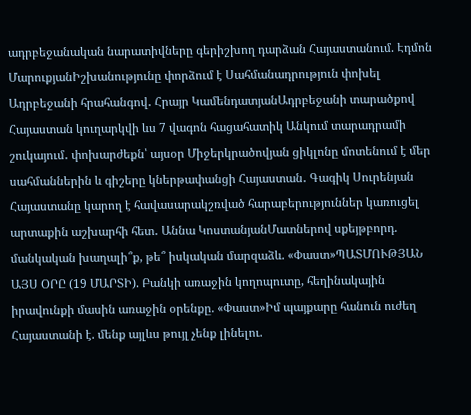ադրբեջանական նարատիվները գերիշխող դարձան Հայաստանում. Էդմոն ՄարուքյանԻշխանությունը փորձում է Սահմանադրություն փոխել Ադրբեջանի հրահանգով․ Հրայր ԿամենդատյանԱդրբեջանի տարածքով Հայաստան կուղարկվի ևս 7 վագոն հացահատիկ Անկում տարադրամի շուկայում․ փոխարժեքն՝ այսօր Միջերկրածովյան ցիկլոնը մոտենում է մեր սահմաններին և գիշերը կներթափանցի Հայաստան․ Գագիկ Սուրենյան Հայաստանը կարող է հավասարակշռված հարաբերություններ կառուցել արտաքին աշխարհի հետ․ Աննա ԿոստանյանՄատներով սքեյթբորդ. մանկական խաղալի՞ք, թե՞ իսկական մարզաձև. «Փաստ»ՊԱՏՄՈՒԹՅԱՆ ԱՅՍ ՕՐԸ (19 ՄԱՐՏԻ). Բանկի առաջին կողոպուտը, հեղինակային իրավունքի մասին առաջին օրենքը. «Փաստ»Իմ պայքարը հանուն ուժեղ Հայաստանի է. մենք այլևս թույլ չենք լինելու.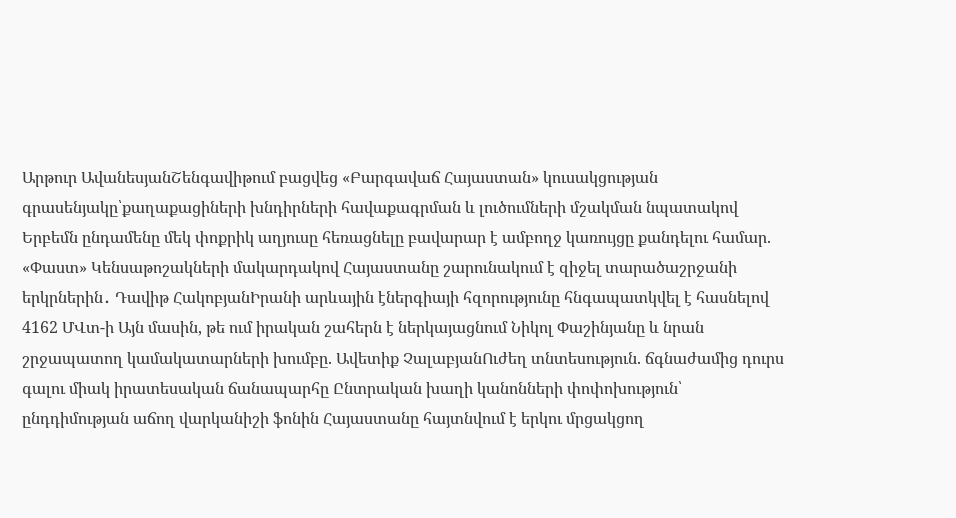Արթուր ԱվանեսյանՇենգավիթում բացվեց «Բարգավաճ Հայաստան» կուսակցության գրասենյակը՝քաղաքացիների խնդիրների հավաքագրման և լուծումների մշակման նպատակով Երբեմն ընդամենը մեկ փոքրիկ աղյուսը հեռացնելը բավարար է ամբողջ կառույցը քանդելու համար. «Փաստ» Կենսաթոշակների մակարդակով Հայաստանը շարունակում է զիջել տարածաշրջանի երկրներին․ Դավիթ ՀակոբյանԻրանի արևային էներգիայի հզորությունը հնգապատկվել է հասնելով 4162 ՄՎտ-ի Այն մասին, թե ում իրական շահերն է ներկայացնում Նիկոլ Փաշինյանը և նրան շրջապատող կամակատարների խումբը. Ավետիք ՉալաբյանՈւժեղ տնտեսություն. ճգնաժամից դուրս գալու միակ իրատեսական ճանապարհը Ընտրական խաղի կանոնների փոփոխություն՝ ընդդիմության աճող վարկանիշի ֆոնին Հայաստանը հայտնվում է երկու մրցակցող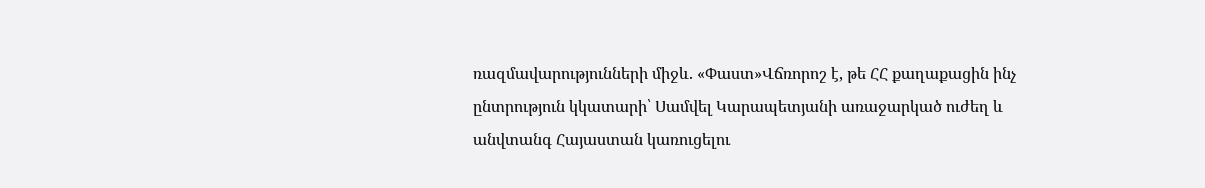ռազմավարությունների միջև. «Փաստ»Վճռորոշ է, թե ՀՀ քաղաքացին ինչ ընտրություն կկատարի՝ Սամվել Կարապետյանի առաջարկած ուժեղ և անվտանգ Հայաստան կառուցելու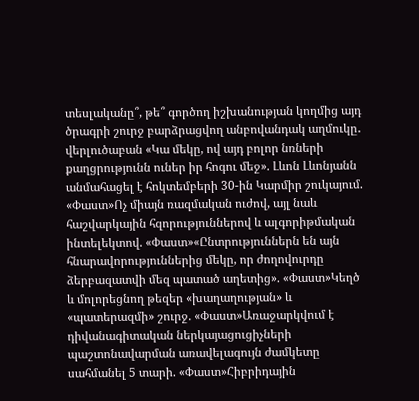տեսլականը՞, թե՞ գործող իշխանության կողմից այդ ծրագրի շուրջ բարձրացվող անբովանդակ աղմուկը․ վերլուծաբան «Կա մեկը, ով այդ բոլոր նռների քաղցրությունն ուներ իր հոգու մեջ». Լևոն Լևոնյանն անմահացել է հոկտեմբերի 30-ին Կարմիր շուկայում. «Փաստ»Ոչ միայն ռազմական ուժով, այլ նաև հաշվարկային հզորություններով և ալգորիթմական ինտելեկտով. «Փաստ»«Ընտրություններն են այն հնարավորություններից մեկը, որ ժողովուրդը ձերբազատվի մեզ պատած աղետից». «Փաստ»Կեղծ և մոլորեցնող թեզեր «խաղաղության» և «պատերազմի» շուրջ. «Փաստ»Առաջարկվում է դիվանագիտական ներկայացուցիչների պաշտոնավարման առավելագույն ժամկետը սահմանել 5 տարի. «Փաստ»Հիբրիդային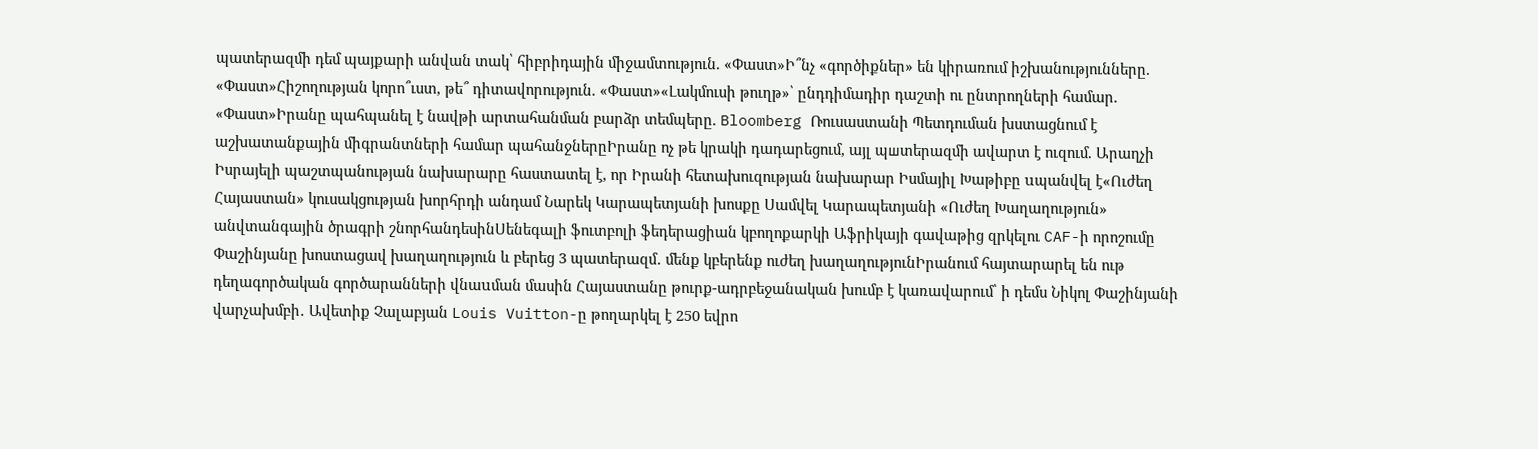պատերազմի դեմ պայքարի անվան տակ՝ հիբրիդային միջամտություն. «Փաստ»Ի՞նչ «գործիքներ» են կիրառում իշխանությունները. «Փաստ»Հիշողության կորո՞ւստ, թե՞ դիտավորություն. «Փաստ»«Լակմուսի թուղթ»՝ ընդդիմադիր դաշտի ու ընտրողների համար. «Փաստ»Իրանը պահպանել է նավթի արտահանման բարձր տեմպերը. Bloomberg Ռուսաստանի Պետդուման խստացնում է աշխատանքային միգրանտների համար պահանջներըԻրանը ոչ թե կրակի դադարեցում, այլ պшտերազմի ավարտ է ուզում. Արաղչի Իսրայելի պաշտպանության նախարարը հաստատել է, որ Իրանի հետախուզության նախարար Իսմայիլ Խաթիբը uպանվել է«Ուժեղ Հայաստան» կուսակցության խորհրդի անդամ Նարեկ Կարապետյանի խոսքը Սամվել Կարապետյանի «Ուժեղ Խաղաղություն» անվտանգային ծրագրի շնորհանդեսինՍենեգալի ֆուտբոլի ֆեդերացիան կբողոքարկի Աֆրիկայի գավաթից զրկելու CAF-ի որոշումը Փաշինյանը խոստացավ խաղաղություն և բերեց 3 պատերազմ․ մենք կբերենք ուժեղ խաղաղությունԻրանում հայտարարել են ութ դեղագործական գործարանների վնաuման մասին Հայաստանը թուրք-ադրբեջանական խումբ է կառավարում՝ ի դեմս Նիկոլ Փաշինյանի վարչախմբի․ Ավետիք Չալաբյան Louis Vuitton-ը թողարկել է 250 եվրո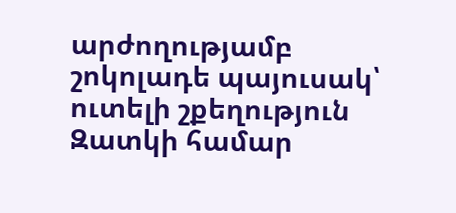արժողությամբ շոկոլադե պայուսակ՝ ուտելի շքեղություն Զատկի համար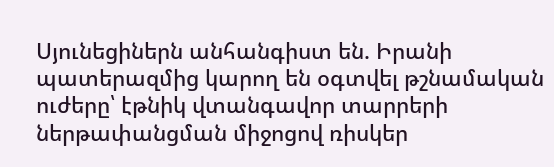Սյունեցիներն անհանգիստ են. Իրանի պատերազմից կարող են օգտվել թշնամական ուժերը՝ էթնիկ վտանգավոր տարրերի ներթափանցման միջոցով ռիսկեր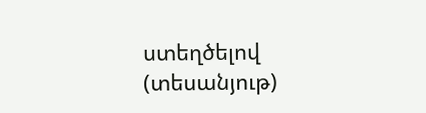ստեղծելով (տեսանյութ)